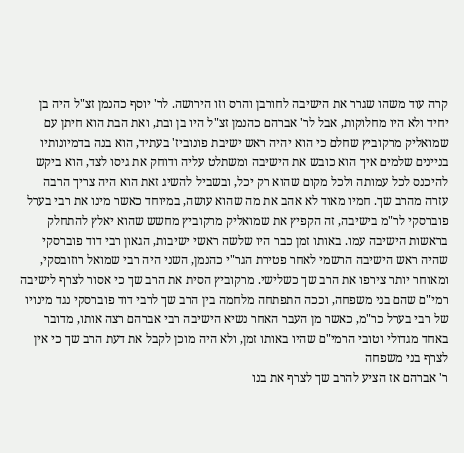קרה עוד משהו שגרר את הישיבה לחורבן והרס וזו הירושה. לר' יוסף כהנמן זצ"ל היה בן יחיד ולא היו מחלוקות, אבל לר' אברהם כהנמן זצ"ל היו בן ובת, ואת הבת הוא חיתן עם שמואליק מרקוביץ שחלם כי הוא יהיה ראש ישיבת פונוביז' בעתיד, הוא בנה בדמיונותיו בניינים שלמים איך הוא כובש את הישיבה ומשתלט עליה ודוחק את גיסו לצד, הוא ביקש להיכנס לכל עמותה ולכל מקום שהוא רק יכל, ובשביל להשיג זאת הוא היה צריך הרבה עזרה מהרב שך. חמיו מאוד לא אהב את מה שהוא עושה, במיוחד כאשר מינו את רבי בערל פוברסקי לר"מ בישיבה, זה הקפיץ את שמואליק מרקוביץ מחשש שהוא יאלץ להתחלק בראשות הישיבה עמו. באותו זמן כבר היו שלשה ראשי ישיבות, הגאון רבי דוד פוברסקי שהיה ראש הישיבה הרשמי לאחר פטירת הגר"י כהנמן, השני היה רבי שמואל רוזובסקי, ומאוחר יותר צירפו את הרב שך כשלישי. מרקוביץ הסית את הרב שך כי אסור לצרף לישיבה רמי"ם שהם בני משפחה, וככה התפתחה מלחמה בין הרב שך לרבי דוד פוברסקי נגד מינויו של רבי בערל כר"מ, כאשר מן העבר האחר נשיא הישיבה רבי אברהם רצה אותו, מדובר באחד מגדולי וטובי הרמי"ם שהיו באותו זמן, ולא היה מוכן לקבל את דעת הרב שך כי אין לצרף בני משפחה
ר' אברהם אז הציע להרב שך לצרף את בנו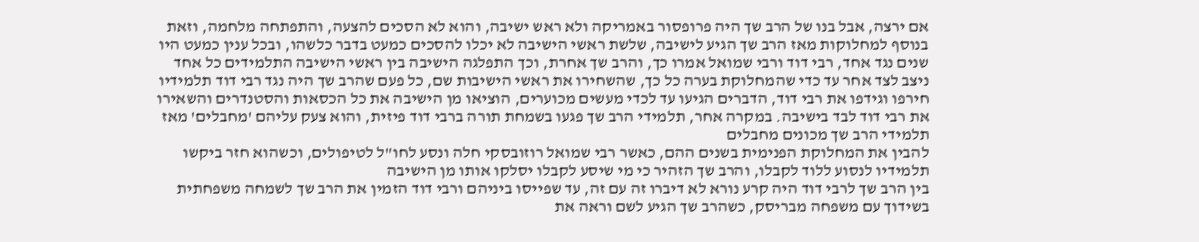אם ירצה, אבל בנו של הרב שך היה פרופסור באמריקה ולא ראש ישיבה, והוא לא הסכים להצעה, והתפתחה מלחמה, וזאת בנוסף למחלוקות מאז הרב שך הגיע לישיבה, שלשת ראשי הישיבה לא יכלו להסכים כמעט בדבר כלשהו, ובכל ענין כמעט היו שנים נגד אחד, רבי דוד ורבי שמואל אמרו כך, והרב שך אחרת, וכך התפלגה הישיבה בין ראשי הישיבה התלמידים כל אחד ניצב לצד אחר עד כדי שהמחלוקת בערה כל כך, שהשחירו את ראשי הישיבות שם, כל פעם שהרב שך היה נגד רבי דוד תלמידיו חירפו וגידפו את רבי דוד, הדברים הגיעו עד לכדי מעשים מכוערים, הוציאו מן הישיבה את כל הכסאות והסטנדרים והשאירו את רבי דוד לבד בישיבה. במקרה אחר, תלמידי הרב שך פגעו בשמחת תורה ברבי דוד פיזית, והוא צעק עליהם 'מחבלים' מאז תלמידי הרב שך מכונים מחבלים
להבין את המחלוקת הפנימית בשנים ההם, כאשר רבי שמואל רוזובסקי חלה ונסע לחו"ל לטיפולים, וכשהוא חזר ביקשו תלמידיו לנסוע ללוד לקבלו, והרב שך הזהיר כי מי שיסע לקבלו יסלקו אותו מן הישיבה
בין הרב שך לרבי דוד היה קרע נורא לא דיברו זה עם זה, עד שפייסו ביניהם ורבי דוד הזמין את הרב שך לשמחה משפחתית בשידוך עם משפחה מבריסק, כשהרב שך הגיע לשם וראה את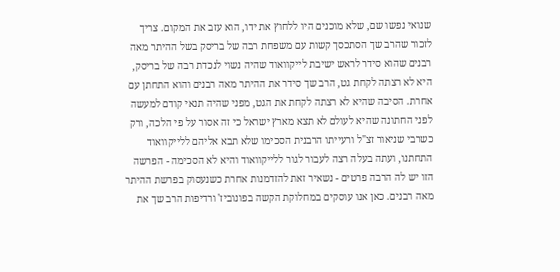שנואי נפשו שם, שלא מוכנים היו ללחוץ את ידו, הוא עזב את המקום. צריך לזכור שהרב שך הסתכסך קשות עם משפחת רבה של בריסק בשל ההיתר מאה רבנים שהוא סידר לראש ישיבת לייקוואוד שהיה נשוי לנכדת רבה של בריסק, היא לא רצתה לקחת גט, הרב שך סידר את ההיתר מאה רבנים והוא התחתן עם אחרת. הסיבה שהיא לא רצתה לקחת את הגט, מפני שהיה תנאי קודם למעשה לפני החתונה שהיא לעולם לא תצא מארץ ישראל כי זה אסור על פי הלכה, ורק כשרבי שניאור זצ"ל ורעייתו הרבנית הסכימו שלא תבא אליהם ללייקוואוד התחתנו, ועתה בעלה רצה לעבור לגור ללייקוואוד והיא לא הסכימה - הפרשה הזו יש לה הרבה פרטים - נשאיר זאת להזדמנות אחרת כשנעסוק בפרשת ההיתר מאה רבנים. כאן אנו עוסקים במחלוקת הקשה בפונוביז' ורדיפות הרב שך את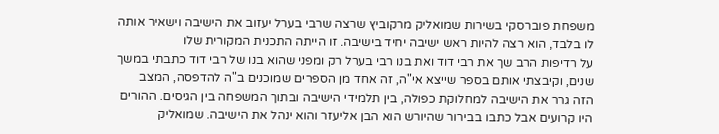משפחת פוברסקי בשירות שמואליק מרקוביץ שרצה שרבי בערל יעזוב את הישיבה וישאיר אותה לו בלבד, הוא רצה להיות ראש ישיבה יחיד בישיבה. זו הייתה התכנית המקורית שלו
על רדיפות הרב שך את רבי דוד ואת בנו רבי בערל רק ומפני שהוא בנו של רבי דוד כתבתי במשך שנים, וקיבצתי אותם בספר שייצא אי"ה, זה אחד מן הספרים שמוכנים ב"ה להדפסה, המצב הזה גרר את הישיבה למחלוקת כפולה, בין תלמידי הישיבה ובתוך המשפחה בין הגיסים. ההורים היו קרועים אבל כתבו בבירור שהיורש הוא הבן אליעזר והוא ינהל את הישיבה. שמואליק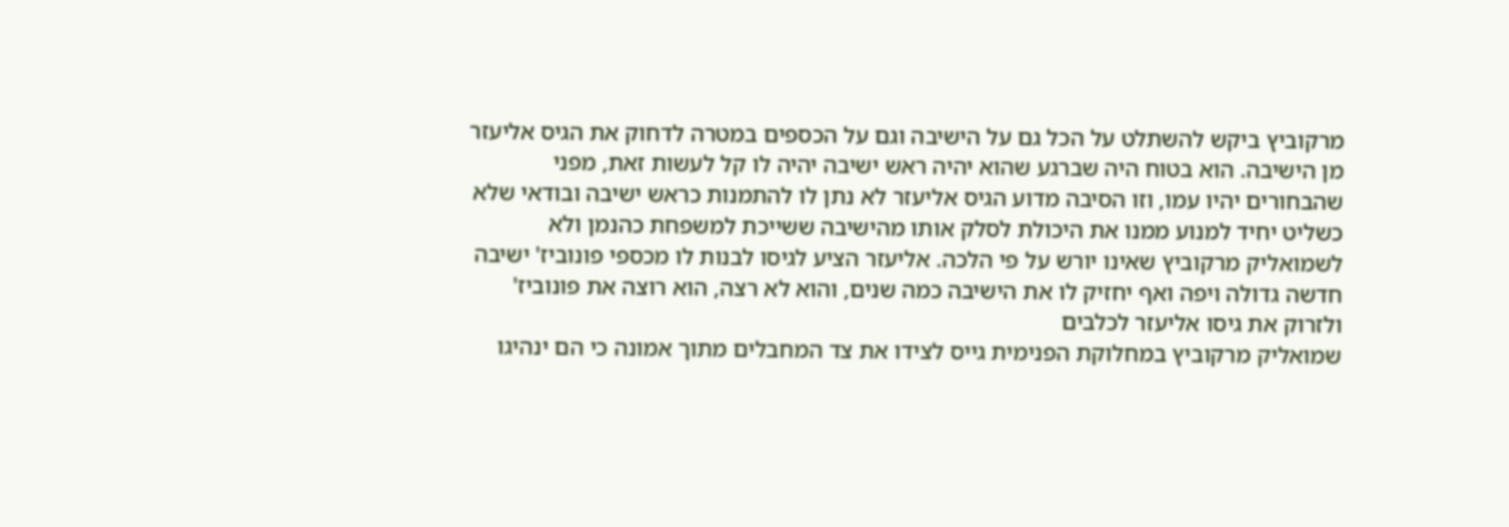מרקוביץ ביקש להשתלט על הכל גם על הישיבה וגם על הכספים במטרה לדחוק את הגיס אליעזר מן הישיבה. הוא בטוח היה שברגע שהוא יהיה ראש ישיבה יהיה לו קל לעשות זאת, מפני שהבחורים יהיו עמו, וזו הסיבה מדוע הגיס אליעזר לא נתן לו להתמנות כראש ישיבה ובודאי שלא כשליט יחיד למנוע ממנו את היכולת לסלק אותו מהישיבה ששייכת למשפחת כהנמן ולא לשמואליק מרקוביץ שאינו יורש על פי הלכה. אליעזר הציע לגיסו לבנות לו מכספי פונוביז' ישיבה חדשה גדולה ויפה ואף יחזיק לו את הישיבה כמה שנים, והוא לא רצה, הוא רוצה את פונוביז' ולזרוק את גיסו אליעזר לכלבים
שמואליק מרקוביץ במחלוקת הפנימית גייס לצידו את צד המחבלים מתוך אמונה כי הם ינהיגו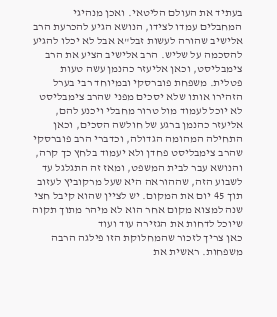בעתיד את העולם הליטאי. ואכן מנהיגי המחבלים עמדו לצידו, הנושא הגיע להכרעת הרב אלישיב שהורה לעשות זבל"א אבל לא יכלו להגיע להסכמה על שליש. הרב אלישיב הציע את הרב צימבליסט, וכאן אליעזר כהנמן עשה טעות פטלית. משפחת פוברסקי ובמיוחד רבי בערל הזהירו אותו שלא יסכים מפני שהרב צימבליסט לא יוכל לעמוד מול טרור מחבלי ויכנע להם, אליעזר כהנמן ברגע של חולשה הסכים, וכאן התחילה המהומה הגדולה, וכדברי הרב פוברסקי שהרב צימבליסט פחדן ולא יעמוד בלחץ כך קרה, והנושא עבר לבית המשפט, ומאז זה התגלגל עד לשבוע הזה, שההוראה היא שעל מרקוביץ לעזוב תוך 45 יום את המקום. יש לציין שהוא קיבל חצי שנה למצוא מקום אחר הוא לא מיהר מתוך תקוה שיוכל לדחות את הגזירה עוד ועוד
כאן צריך לזכור שהמחלוקת הזו פילגה הרבה משפחות. ראשית את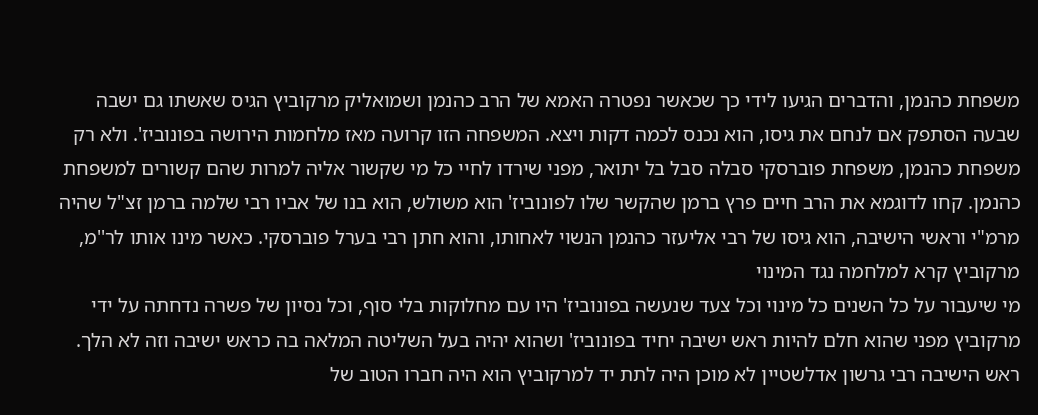משפחת כהנמן, והדברים הגיעו לידי כך שכאשר נפטרה האמא של הרב כהנמן ושמואליק מרקוביץ הגיס שאשתו גם ישבה שבעה הסתפק אם לנחם את גיסו, הוא נכנס לכמה דקות ויצא. המשפחה הזו קרועה מאז מלחמות הירושה בפונוביז'. ולא רק משפחת כהנמן, משפחת פוברסקי סבלה סבל בל יתואר, מפני שירדו לחיי כל מי שקשור אליה למרות שהם קשורים למשפחת כהנמן. קחו לדוגמא את הרב חיים פרץ ברמן שהקשר שלו לפונוביז' הוא משולש, הוא בנו של אביו רבי שלמה ברמן זצ"ל שהיה מרמ"י וראשי הישיבה, הוא גיסו של רבי אליעזר כהנמן הנשוי לאחותו, והוא חתן רבי בערל פוברסקי. כאשר מינו אותו לר''מ, מרקוביץ קרא למלחמה נגד המינוי
מי שיעבור על כל השנים כל מינוי וכל צעד שנעשה בפונוביז' היו עם מחלוקות בלי סוף, וכל נסיון של פשרה נדחתה על ידי מרקוביץ מפני שהוא חלם להיות ראש ישיבה יחיד בפונוביז' ושהוא יהיה בעל השליטה המלאה בה כראש ישיבה וזה לא הלך. ראש הישיבה רבי גרשון אדלשטיין לא מוכן היה לתת יד למרקוביץ הוא היה חברו הטוב של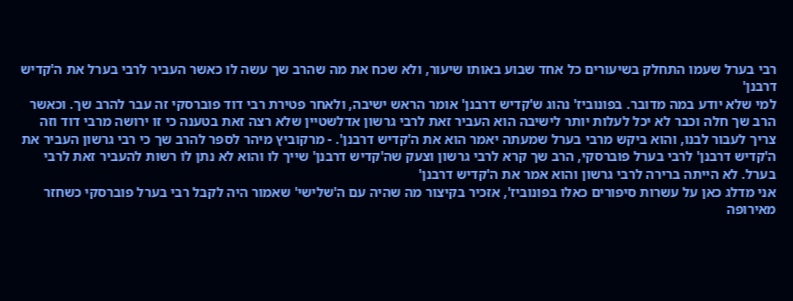רבי בערל שעמו התחלק בשיעורים כל אחד שבוע באותו שיעור, ולא שכח את מה שהרב שך עשה לו כאשר העביר לרבי בערל את ה'קדיש דרבנן'
למי שלא יודע במה מדובר. בפונוביז' נהוג ש'קדיש דרבנן' אומר הראש ישיבה, ולאחר פטירת רבי דוד פוברסקי זה עבר להרב שך. וכאשר הרב שך חלה וכבר לא יכל לעלות יותר לישיבה הוא העביר זאת לרבי גרשון אדלשטיין שלא רצה זאת בטענה כי זו ירושה מרבי דוד וזה צריך לעבור לבנו, והוא ביקש מרבי בערל שמעתה יאמר הוא את ה'קדיש דרבנן'. - מרקוביץ מיהר לספר להרב שך כי רבי גרשון העביר את ה'קדיש דרבנן' לרבי בערל פוברסקי, הרב שך קרא לרבי גרשון וצעק שה'קדיש דרבנן' שייך לו והוא לא נתן לו רשות להעביר זאת לרבי בערל. לא הייתה ברירה לרבי גרשון והוא אמר את ה'קדיש דרבנן'
אני מדלג כאן על עשרות סיפורים כאלו בפונוביז', אזכיר בקיצור מה שהיה עם ה'שלישי' שאמור היה לקבל רבי בערל פוברסקי כשחזר מאירופה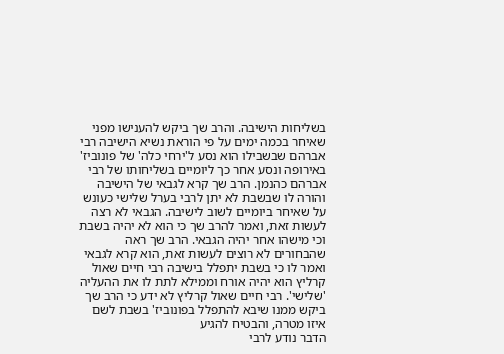בשליחות הישיבה. והרב שך ביקש להענישו מפני שאיחר בכמה ימים על פי הוראת נשיא הישיבה רבי אברהם שבשבילו הוא נסע ל'ירחי כלה' של פונוביז' באירופה ונסע אחר כך ליומיים בשליחותו של רבי אברהם כהנמן. הרב שך קרא לגבאי של הישיבה והורה לו שבשבת לא יתן לרבי בערל שלישי כעונש על שאיחר ביומיים לשוב לישיבה. הגבאי לא רצה לעשות זאת, ואמר להרב שך כי הוא לא יהיה בשבת וכי מישהו אחר יהיה הגבאי. הרב שך ראה שהבחורים לא רוצים לעשות זאת, הוא קרא לגבאי ואמר לו כי בשבת יתפלל בישיבה רבי חיים שאול קרליץ הוא יהיה אורח וממילא לתת לו את ההעליה 'שלישי'. רבי חיים שאול קרליץ לא ידע כי הרב שך ביקש ממנו שיבא להתפלל בפונוביז' בשבת לשם איזו מטרה, והבטיח להגיע
הדבר נודע לרבי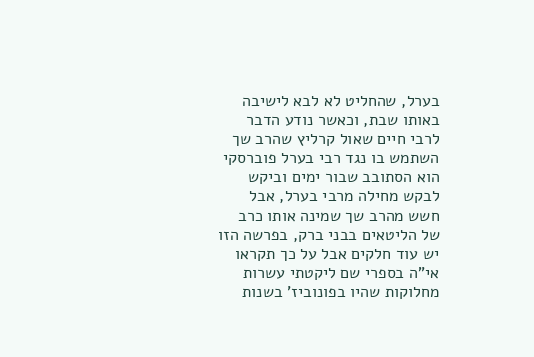בערל, שהחליט לא לבא לישיבה באותו שבת, וכאשר נודע הדבר לרבי חיים שאול קרליץ שהרב שך השתמש בו נגד רבי בערל פוברסקי הוא הסתובב שבור ימים וביקש לבקש מחילה מרבי בערל, אבל חשש מהרב שך שמינה אותו כרב של הליטאים בבני ברק, בפרשה הזו יש עוד חלקים אבל על כך תקראו אי"ה בספרי שם ליקטתי עשרות מחלוקות שהיו בפונוביז' בשנות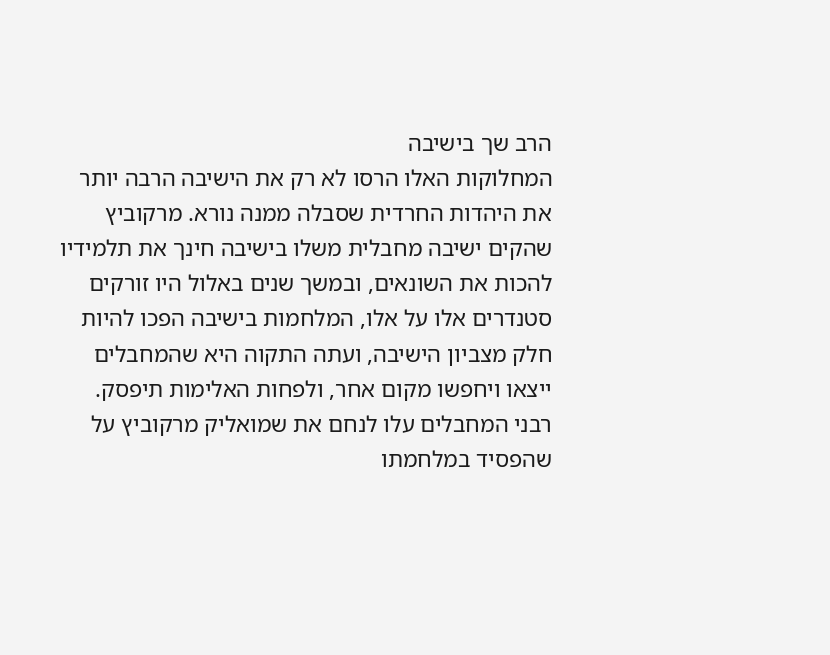הרב שך בישיבה
המחלוקות האלו הרסו לא רק את הישיבה הרבה יותר את היהדות החרדית שסבלה ממנה נורא. מרקוביץ שהקים ישיבה מחבלית משלו בישיבה חינך את תלמידיו להכות את השונאים, ובמשך שנים באלול היו זורקים סטנדרים אלו על אלו, המלחמות בישיבה הפכו להיות חלק מצביון הישיבה, ועתה התקוה היא שהמחבלים ייצאו ויחפשו מקום אחר, ולפחות האלימות תיפסק. רבני המחבלים עלו לנחם את שמואליק מרקוביץ על שהפסיד במלחמתו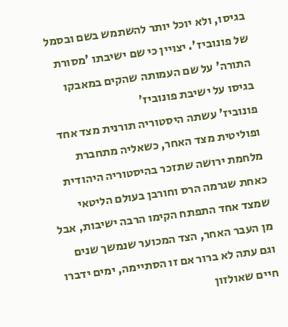בגיסו, ולא יוכל יותר להשתמש בשם ובסמל של פונוביז'. יצויין כי שם ישיבתו 'מסורת התורה' על שם העמותה שהקים במאבקו בגיסו על ישיבת פונוביז'
פונוביז' עשתה היסטוריה תורנית מצד אחד ופוליטית מצד האחר, כשאליה מתחברת מלחמת ירושה שתזכר בהיסטוריה היהודית כאחת שגרמה הרס וחורבן בעולם הליטאי שמצד אחד התפתח הקימו הרבה ישיבות, אבל מן העבר האחר, הצד המכוער שנמשך שנים וגם עתה לא ברור אם זו הסתיימה, ימים ידברו
חיים שאולזון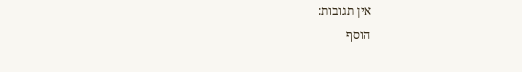אין תגובות:
הוסף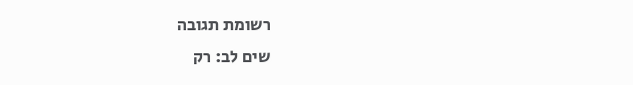רשומת תגובה
שים לב: רק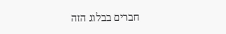חברים בבלוג הזה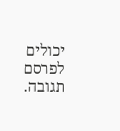יכולים לפרסם תגובה.